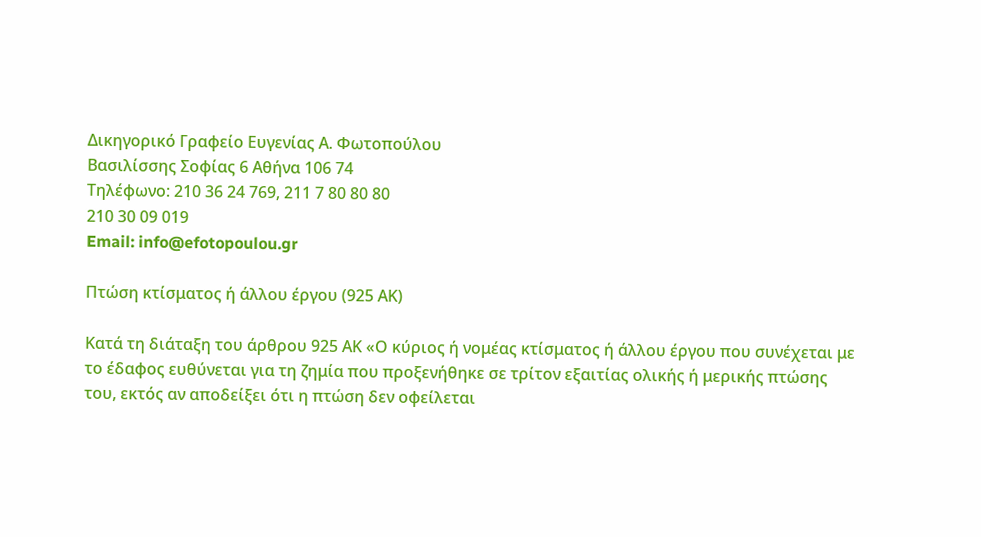Δικηγορικό Γραφείο Ευγενίας Α. Φωτοπούλου
Βασιλίσσης Σοφίας 6 Αθήνα 106 74
Τηλέφωνο: 210 36 24 769, 211 7 80 80 80
210 30 09 019
Email: info@efotopoulou.gr

Πτώση κτίσματος ή άλλου έργου (925 ΑΚ)

Κατά τη διάταξη του άρθρου 925 ΑΚ «Ο κύριος ή νομέας κτίσματος ή άλλου έργου που συνέχεται με το έδαφος ευθύνεται για τη ζημία που προξενήθηκε σε τρίτον εξαιτίας ολικής ή μερικής πτώσης του, εκτός αν αποδείξει ότι η πτώση δεν οφείλεται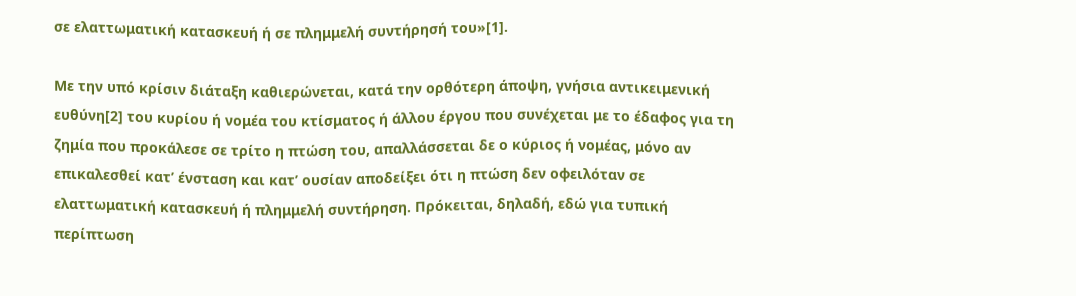σε ελαττωματική κατασκευή ή σε πλημμελή συντήρησή του»[1].

Με την υπό κρίσιν διάταξη καθιερώνεται, κατά την ορθότερη άποψη, γνήσια αντικειμενική ευθύνη[2] του κυρίου ή νομέα του κτίσματος ή άλλου έργου που συνέχεται με το έδαφος για τη ζημία που προκάλεσε σε τρίτο η πτώση του, απαλλάσσεται δε ο κύριος ή νομέας, μόνο αν επικαλεσθεί κατ’ ένσταση και κατ’ ουσίαν αποδείξει ότι η πτώση δεν οφειλόταν σε ελαττωματική κατασκευή ή πλημμελή συντήρηση. Πρόκειται, δηλαδή, εδώ για τυπική περίπτωση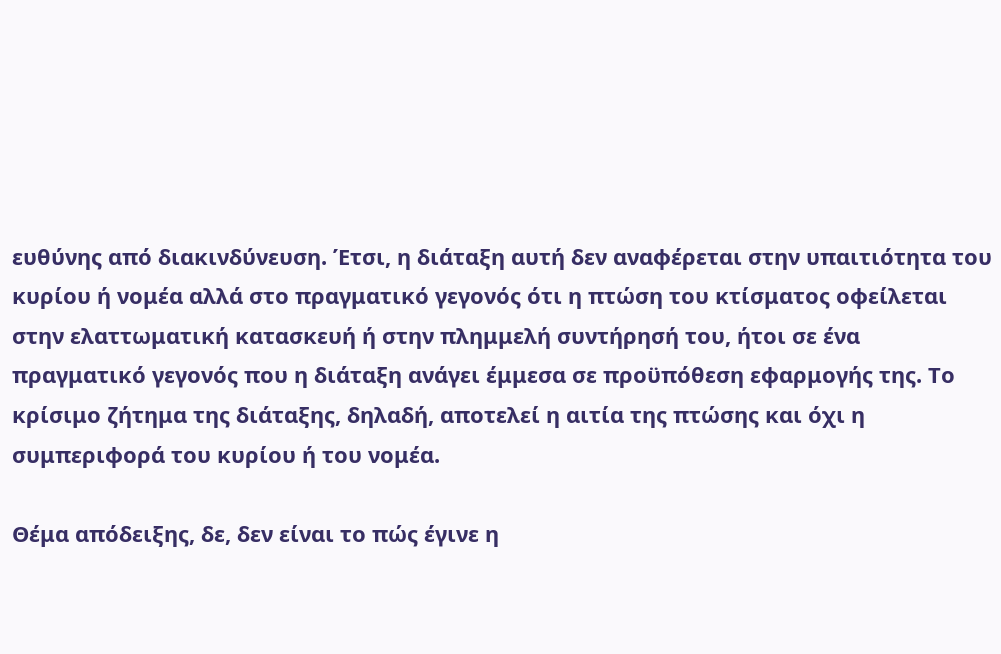ευθύνης από διακινδύνευση. Έτσι, η διάταξη αυτή δεν αναφέρεται στην υπαιτιότητα του κυρίου ή νομέα αλλά στο πραγματικό γεγονός ότι η πτώση του κτίσματος οφείλεται στην ελαττωματική κατασκευή ή στην πλημμελή συντήρησή του, ήτοι σε ένα πραγματικό γεγονός που η διάταξη ανάγει έμμεσα σε προϋπόθεση εφαρμογής της. Το κρίσιμο ζήτημα της διάταξης, δηλαδή, αποτελεί η αιτία της πτώσης και όχι η συμπεριφορά του κυρίου ή του νομέα.

Θέμα απόδειξης, δε, δεν είναι το πώς έγινε η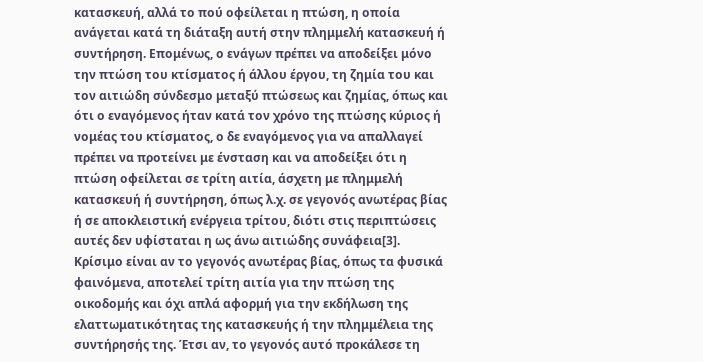κατασκευή, αλλά το πού οφείλεται η πτώση, η οποία ανάγεται κατά τη διάταξη αυτή στην πλημμελή κατασκευή ή συντήρηση. Επομένως, ο ενάγων πρέπει να αποδείξει μόνο την πτώση του κτίσματος ή άλλου έργου, τη ζημία του και τον αιτιώδη σύνδεσμο μεταξύ πτώσεως και ζημίας, όπως και ότι ο εναγόμενος ήταν κατά τον χρόνο της πτώσης κύριος ή νομέας του κτίσματος, ο δε εναγόμενος για να απαλλαγεί πρέπει να προτείνει με ένσταση και να αποδείξει ότι η πτώση οφείλεται σε τρίτη αιτία, άσχετη με πλημμελή κατασκευή ή συντήρηση, όπως λ.χ. σε γεγονός ανωτέρας βίας ή σε αποκλειστική ενέργεια τρίτου, διότι στις περιπτώσεις αυτές δεν υφίσταται η ως άνω αιτιώδης συνάφεια[3]. Κρίσιμο είναι αν το γεγονός ανωτέρας βίας, όπως τα φυσικά φαινόμενα, αποτελεί τρίτη αιτία για την πτώση της οικοδομής και όχι απλά αφορμή για την εκδήλωση της ελαττωματικότητας της κατασκευής ή την πλημμέλεια της συντήρησής της. Έτσι αν, το γεγονός αυτό προκάλεσε τη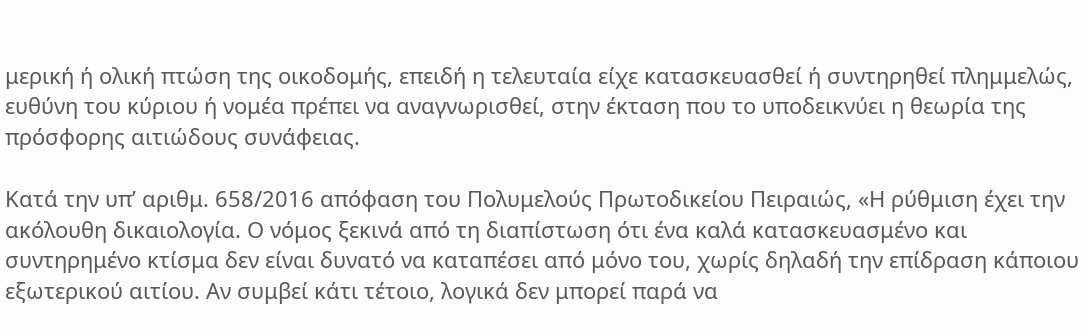μερική ή ολική πτώση της οικοδομής, επειδή η τελευταία είχε κατασκευασθεί ή συντηρηθεί πλημμελώς, ευθύνη του κύριου ή νομέα πρέπει να αναγνωρισθεί, στην έκταση που το υποδεικνύει η θεωρία της πρόσφορης αιτιώδους συνάφειας.

Κατά την υπ’ αριθμ. 658/2016 απόφαση του Πολυμελούς Πρωτοδικείου Πειραιώς, «Η ρύθμιση έχει την ακόλουθη δικαιολογία. Ο νόμος ξεκινά από τη διαπίστωση ότι ένα καλά κατασκευασμένο και συντηρημένο κτίσμα δεν είναι δυνατό να καταπέσει από μόνο του, χωρίς δηλαδή την επίδραση κάποιου εξωτερικού αιτίου. Αν συμβεί κάτι τέτοιο, λογικά δεν μπορεί παρά να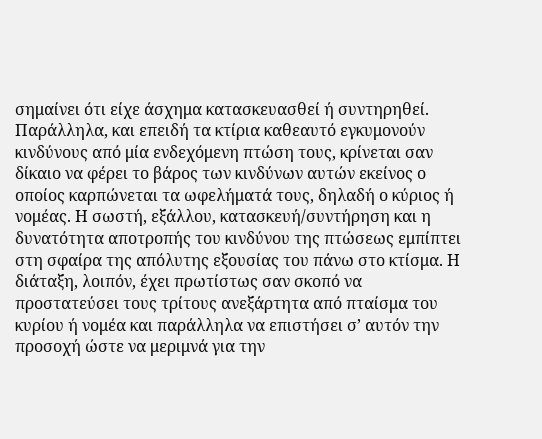σημαίνει ότι είχε άσχημα κατασκευασθεί ή συντηρηθεί. Παράλληλα, και επειδή τα κτίρια καθεαυτό εγκυμονούν κινδύνους από μία ενδεχόμενη πτώση τους, κρίνεται σαν δίκαιο να φέρει το βάρος των κινδύνων αυτών εκείνος ο οποίος καρπώνεται τα ωφελήματά τους, δηλαδή ο κύριος ή νομέας. Η σωστή, εξάλλου, κατασκευή/συντήρηση και η δυνατότητα αποτροπής του κινδύνου της πτώσεως εμπίπτει στη σφαίρα της απόλυτης εξουσίας του πάνω στο κτίσμα. Η διάταξη, λοιπόν, έχει πρωτίστως σαν σκοπό να προστατεύσει τους τρίτους ανεξάρτητα από πταίσμα του κυρίου ή νομέα και παράλληλα να επιστήσει σ’ αυτόν την προσοχή ώστε να μεριμνά για την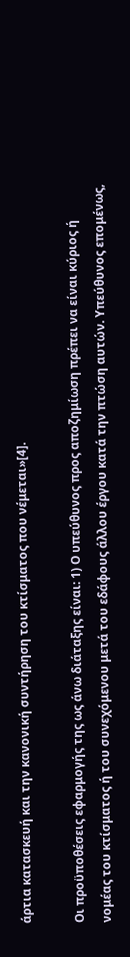άρτια κατασκευή και την κανονική συντήρηση του κτίσματος που νέμεται»[4].

Οι προϋποθέσεις εφαρμογής της ως άνω διάταξης είναι: 1) Ο υπεύθυνος προς αποζημίωση πρέπει να είναι κύριος ή νομέας του κτίσματος ή του συνεχόμενου μετά του εδάφους άλλου έργου κατά την πτώση αυτών. Υπεύθυνος επομένως,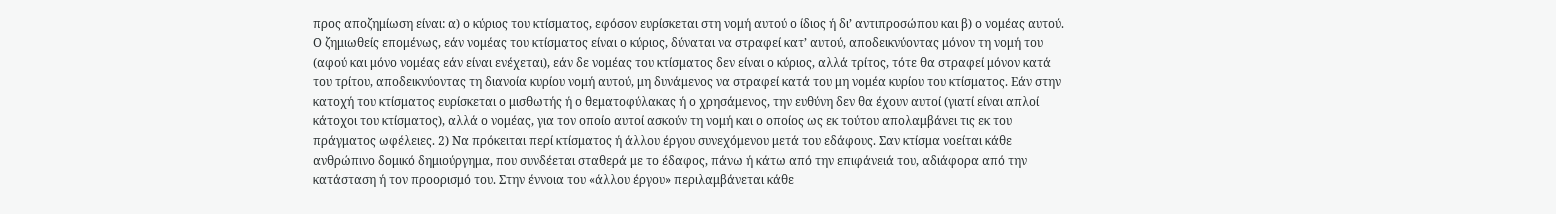προς αποζημίωση είναι: α) ο κύριος του κτίσματος, εφόσον ευρίσκεται στη νομή αυτού ο ίδιος ή δι’ αντιπροσώπου και β) ο νομέας αυτού. Ο ζημιωθείς επομένως, εάν νομέας του κτίσματος είναι ο κύριος, δύναται να στραφεί κατ’ αυτού, αποδεικνύοντας μόνον τη νομή του (αφού και μόνο νομέας εάν είναι ενέχεται), εάν δε νομέας του κτίσματος δεν είναι ο κύριος, αλλά τρίτος, τότε θα στραφεί μόνον κατά του τρίτου, αποδεικνύοντας τη διανοία κυρίου νομή αυτού, μη δυνάμενος να στραφεί κατά του μη νομέα κυρίου του κτίσματος. Εάν στην κατοχή του κτίσματος ευρίσκεται ο μισθωτής ή ο θεματοφύλακας ή ο χρησάμενος, την ευθύνη δεν θα έχουν αυτοί (γιατί είναι απλοί κάτοχοι του κτίσματος), αλλά ο νομέας, για τον οποίο αυτοί ασκούν τη νομή και ο οποίος ως εκ τούτου απολαμβάνει τις εκ του πράγματος ωφέλειες. 2) Να πρόκειται περί κτίσματος ή άλλου έργου συνεχόμενου μετά του εδάφους. Σαν κτίσμα νοείται κάθε ανθρώπινο δομικό δημιούργημα, που συνδέεται σταθερά με το έδαφος, πάνω ή κάτω από την επιφάνειά του, αδιάφορα από την κατάσταση ή τον προορισμό του. Στην έννοια του «άλλου έργου» περιλαμβάνεται κάθε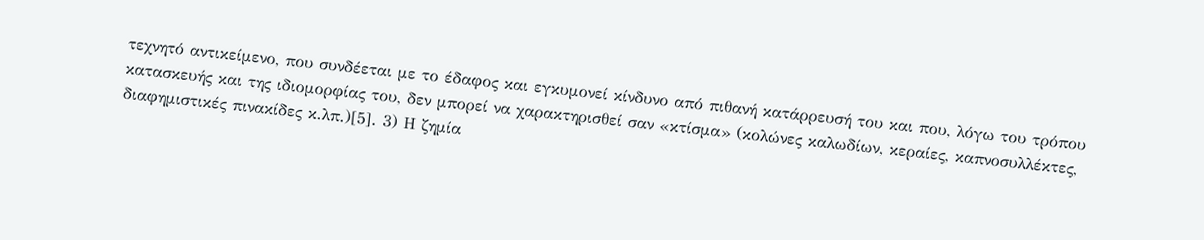τεχνητό αντικείμενο, που συνδέεται με το έδαφος και εγκυμονεί κίνδυνο από πιθανή κατάρρευσή του και που, λόγω του τρόπου κατασκευής και της ιδιομορφίας του, δεν μπορεί να χαρακτηρισθεί σαν «κτίσμα» (κολώνες καλωδίων, κεραίες, καπνοσυλλέκτες, διαφημιστικές πινακίδες κ.λπ.)[5]. 3) Η ζημία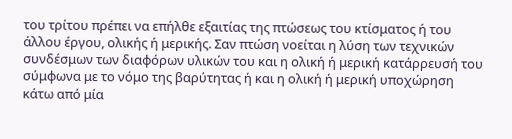του τρίτου πρέπει να επήλθε εξαιτίας της πτώσεως του κτίσματος ή του άλλου έργου, ολικής ή μερικής. Σαν πτώση νοείται η λύση των τεχνικών συνδέσμων των διαφόρων υλικών του και η ολική ή μερική κατάρρευσή του σύμφωνα με το νόμο της βαρύτητας ή και η ολική ή μερική υποχώρηση κάτω από μία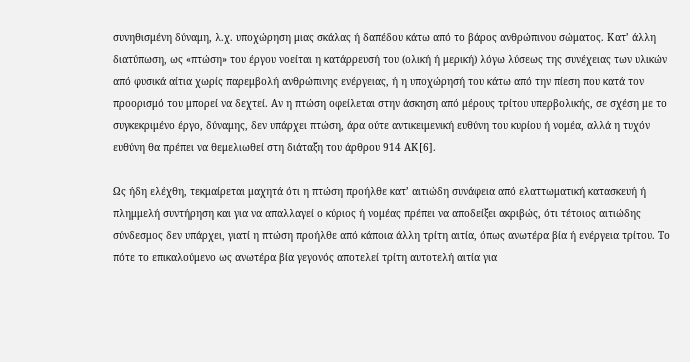συνηθισμένη δύναμη, λ.χ. υποχώρηση μιας σκάλας ή δαπέδου κάτω από το βάρος ανθρώπινου σώματος. Κατ’ άλλη διατύπωση, ως «πτώση» του έργου νοείται η κατάρρευσή του (ολική ή μερική) λόγω λύσεως της συνέχειας των υλικών από φυσικά αίτια χωρίς παρεμβολή ανθρώπινης ενέργειας, ή η υποχώρησή του κάτω από την πίεση που κατά τον προορισμό του μπορεί να δεχτεί. Αν η πτώση οφείλεται στην άσκηση από μέρους τρίτου υπερβολικής, σε σχέση με το συγκεκριμένο έργο, δύναμης, δεν υπάρχει πτώση, άρα ούτε αντικειμενική ευθύνη του κυρίου ή νομέα, αλλά η τυχόν ευθύνη θα πρέπει να θεμελιωθεί στη διάταξη του άρθρου 914 ΑΚ[6].

Ως ήδη ελέχθη, τεκμαίρεται μαχητά ότι η πτώση προήλθε κατ’ αιτιώδη συνάφεια από ελαττωματική κατασκευή ή πλημμελή συντήρηση και για να απαλλαγεί ο κύριος ή νομέας πρέπει να αποδείξει ακριβώς, ότι τέτοιος αιτιώδης σύνδεσμος δεν υπάρχει, γιατί η πτώση προήλθε από κάποια άλλη τρίτη αιτία, όπως ανωτέρα βία ή ενέργεια τρίτου. Το πότε το επικαλούμενο ως ανωτέρα βία γεγονός αποτελεί τρίτη αυτοτελή αιτία για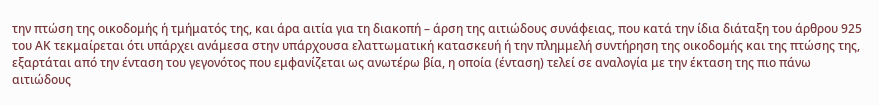την πτώση της οικοδομής ή τμήματός της, και άρα αιτία για τη διακοπή – άρση της αιτιώδους συνάφειας, που κατά την ίδια διάταξη του άρθρου 925 του ΑΚ τεκμαίρεται ότι υπάρχει ανάμεσα στην υπάρχουσα ελαττωματική κατασκευή ή την πλημμελή συντήρηση της οικοδομής και της πτώσης της, εξαρτάται από την ένταση του γεγονότος που εμφανίζεται ως ανωτέρω βία, η οποία (ένταση) τελεί σε αναλογία με την έκταση της πιο πάνω αιτιώδους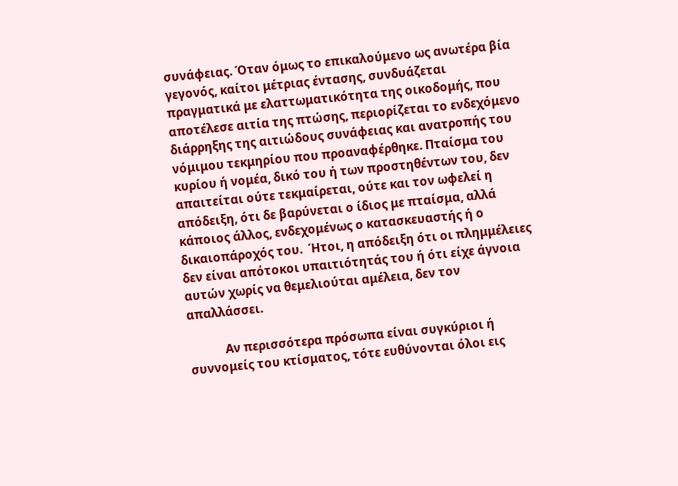συνάφειας. Όταν όμως το επικαλούμενο ως ανωτέρα βία γεγονός, καίτοι μέτριας έντασης, συνδυάζεται πραγματικά με ελαττωματικότητα της οικοδομής, που αποτέλεσε αιτία της πτώσης, περιορίζεται το ενδεχόμενο διάρρηξης της αιτιώδους συνάφειας και ανατροπής του νόμιμου τεκμηρίου που προαναφέρθηκε. Πταίσμα του κυρίου ή νομέα, δικό του ή των προστηθέντων του, δεν απαιτείται ούτε τεκμαίρεται, ούτε και τον ωφελεί η απόδειξη, ότι δε βαρύνεται ο ίδιος με πταίσμα, αλλά κάποιος άλλος, ενδεχομένως ο κατασκευαστής ή ο δικαιοπάροχός του.  Ήτοι, η απόδειξη ότι οι πλημμέλειες δεν είναι απότοκοι υπαιτιότητάς του ή ότι είχε άγνοια αυτών χωρίς να θεμελιούται αμέλεια, δεν τον απαλλάσσει.

            Αν περισσότερα πρόσωπα είναι συγκύριοι ή συννομείς του κτίσματος, τότε ευθύνονται όλοι εις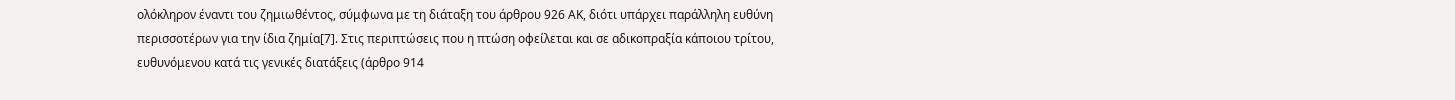ολόκληρον έναντι του ζημιωθέντος, σύμφωνα με τη διάταξη του άρθρου 926 ΑΚ, διότι υπάρχει παράλληλη ευθύνη περισσοτέρων για την ίδια ζημία[7]. Στις περιπτώσεις που η πτώση οφείλεται και σε αδικοπραξία κάποιου τρίτου, ευθυνόμενου κατά τις γενικές διατάξεις (άρθρο 914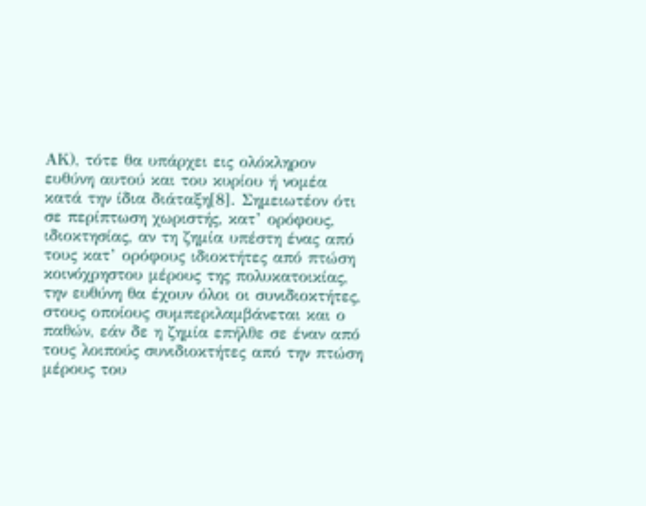ΑΚ), τότε θα υπάρχει εις ολόκληρον ευθύνη αυτού και του κυρίου ή νομέα κατά την ίδια διάταξη[8]. Σημειωτέον ότι σε περίπτωση χωριστής, κατ’ ορόφους, ιδιοκτησίας, αν τη ζημία υπέστη ένας από τους κατ’ ορόφους ιδιοκτήτες από πτώση κοινόχρηστου μέρους της πολυκατοικίας, την ευθύνη θα έχουν όλοι οι συνιδιοκτήτες, στους οποίους συμπεριλαμβάνεται και ο παθών, εάν δε η ζημία επήλθε σε έναν από τους λοιπούς συνιδιοκτήτες από την πτώση μέρους του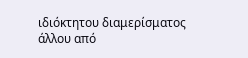ιδιόκτητου διαμερίσματος άλλου από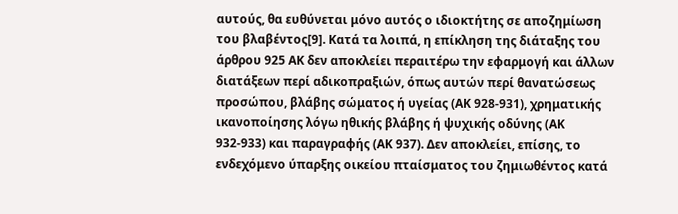αυτούς, θα ευθύνεται μόνο αυτός ο ιδιοκτήτης σε αποζημίωση του βλαβέντος[9]. Κατά τα λοιπά, η επίκληση της διάταξης του άρθρου 925 ΑΚ δεν αποκλείει περαιτέρω την εφαρμογή και άλλων διατάξεων περί αδικοπραξιών, όπως αυτών περί θανατώσεως προσώπου, βλάβης σώματος ή υγείας (ΑΚ 928-931), χρηματικής ικανοποίησης λόγω ηθικής βλάβης ή ψυχικής οδύνης (ΑΚ 932-933) και παραγραφής (ΑΚ 937). Δεν αποκλείει, επίσης, το ενδεχόμενο ύπαρξης οικείου πταίσματος του ζημιωθέντος κατά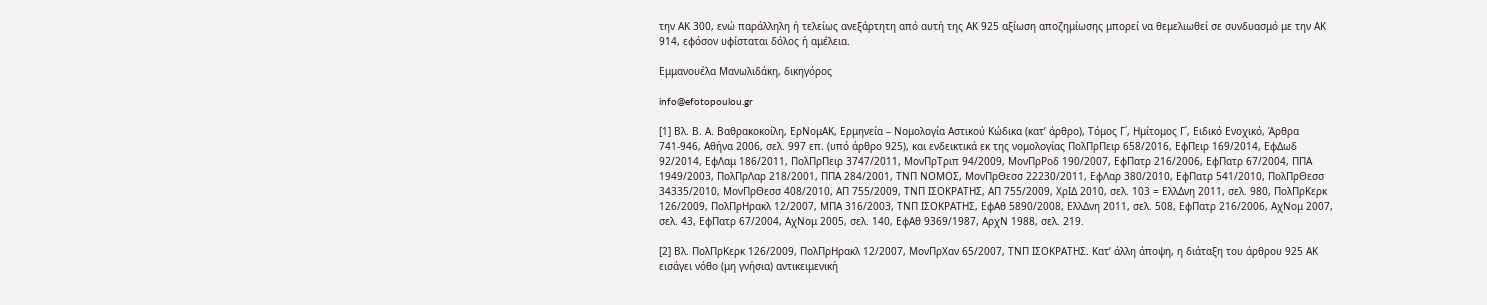την ΑΚ 300, ενώ παράλληλη ή τελείως ανεξάρτητη από αυτή της ΑΚ 925 αξίωση αποζημίωσης μπορεί να θεμελιωθεί σε συνδυασμό με την ΑΚ 914, εφόσον υφίσταται δόλος ή αμέλεια.

Εμμανουέλα Μανωλιδάκη, δικηγόρος

info@efotopoulou.gr

[1] Βλ. Β. Α. Βαθρακοκοίλη, ΕρΝομΑΚ, Ερμηνεία – Νομολογία Αστικού Κώδικα (κατ’ άρθρο), Τόμος Γ΄, Ημίτομος Γ΄, Ειδικό Ενοχικό, Άρθρα 741-946, Αθήνα 2006, σελ. 997 επ. (υπό άρθρο 925), και ενδεικτικά εκ της νομολογίας ΠολΠρΠειρ 658/2016, ΕφΠειρ 169/2014, ΕφΔωδ 92/2014, ΕφΛαμ 186/2011, ΠολΠρΠειρ 3747/2011, ΜονΠρΤριπ 94/2009, ΜονΠρΡοδ 190/2007, ΕφΠατρ 216/2006, ΕφΠατρ 67/2004, ΠΠΑ 1949/2003, ΠολΠρΛαρ 218/2001, ΠΠΑ 284/2001, ΤΝΠ ΝΟΜΟΣ, ΜονΠρΘεσσ 22230/2011, ΕφΛαρ 380/2010, ΕφΠατρ 541/2010, ΠολΠρΘεσσ 34335/2010, ΜονΠρΘεσσ 408/2010, ΑΠ 755/2009, ΤΝΠ ΙΣΟΚΡΑΤΗΣ, ΑΠ 755/2009, ΧρΙΔ 2010, σελ. 103 = ΕλλΔνη 2011, σελ. 980, ΠολΠρΚερκ 126/2009, ΠολΠρΗρακλ 12/2007, ΜΠΑ 316/2003, ΤΝΠ ΙΣΟΚΡΑΤΗΣ, ΕφΑθ 5890/2008, ΕλλΔνη 2011, σελ. 508, ΕφΠατρ 216/2006, ΑχΝομ 2007, σελ. 43, ΕφΠατρ 67/2004, ΑχΝομ 2005, σελ. 140, ΕφΑθ 9369/1987, ΑρχΝ 1988, σελ. 219.

[2] Βλ. ΠολΠρΚερκ 126/2009, ΠολΠρΗρακλ 12/2007, ΜονΠρΧαν 65/2007, ΤΝΠ ΙΣΟΚΡΑΤΗΣ. Κατ’ άλλη άποψη, η διάταξη του άρθρου 925 ΑΚ εισάγει νόθο (μη γνήσια) αντικειμενική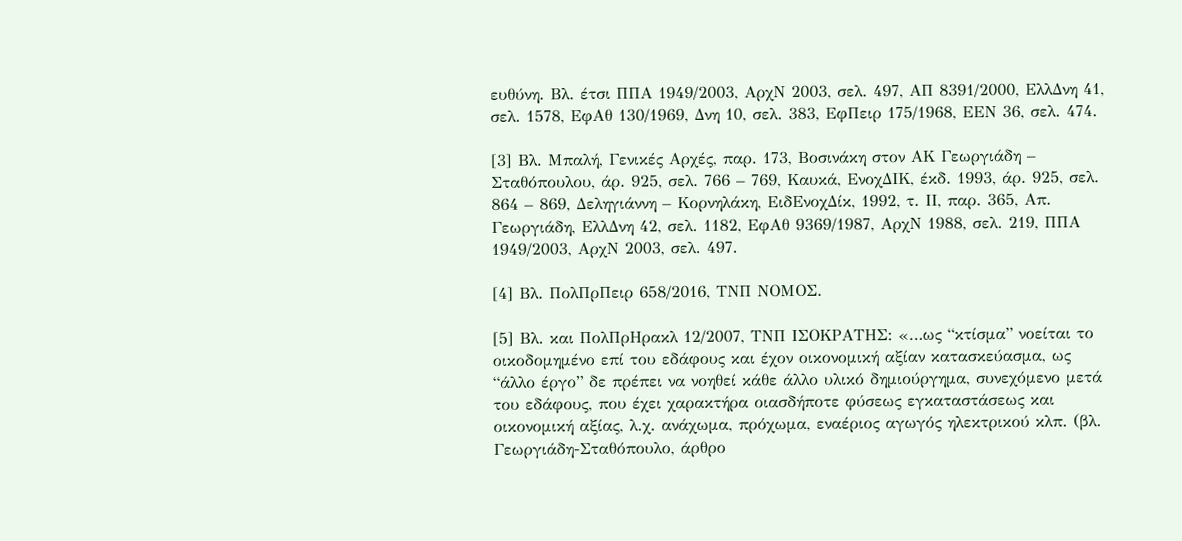ευθύνη. Βλ. έτσι ΠΠΑ 1949/2003, ΑρχΝ 2003, σελ. 497, ΑΠ 8391/2000, ΕλλΔνη 41, σελ. 1578, ΕφΑθ 130/1969, Δνη 10, σελ. 383, ΕφΠειρ 175/1968, ΕΕΝ 36, σελ. 474.

[3] Βλ. Μπαλή, Γενικές Αρχές, παρ. 173, Βοσινάκη στον ΑΚ Γεωργιάδη – Σταθόπουλου, άρ. 925, σελ. 766 – 769, Καυκά, ΕνοχΔΙΚ, έκδ. 1993, άρ. 925, σελ. 864 – 869, Δεληγιάννη – Κορνηλάκη, ΕιδΕνοχΔίκ, 1992, τ. ΙΙ, παρ. 365, Απ. Γεωργιάδη, ΕλλΔνη 42, σελ. 1182, ΕφΑθ 9369/1987, ΑρχΝ 1988, σελ. 219, ΠΠΑ 1949/2003, ΑρχΝ 2003, σελ. 497.

[4] Βλ. ΠολΠρΠειρ 658/2016, ΤΝΠ ΝΟΜΟΣ.

[5] Βλ. και ΠολΠρΗρακλ 12/2007, ΤΝΠ ΙΣΟΚΡΑΤΗΣ: «…ως “κτίσμα” νοείται το οικοδομημένο επί του εδάφους και έχον οικονομική αξίαν κατασκεύασμα, ως “άλλο έργο” δε πρέπει να νοηθεί κάθε άλλο υλικό δημιούργημα, συνεχόμενο μετά του εδάφους, που έχει χαρακτήρα οιασδήποτε φύσεως εγκαταστάσεως και οικονομική αξίας, λ.χ. ανάχωμα, πρόχωμα, εναέριος αγωγός ηλεκτρικού κλπ. (βλ. Γεωργιάδη-Σταθόπουλο, άρθρο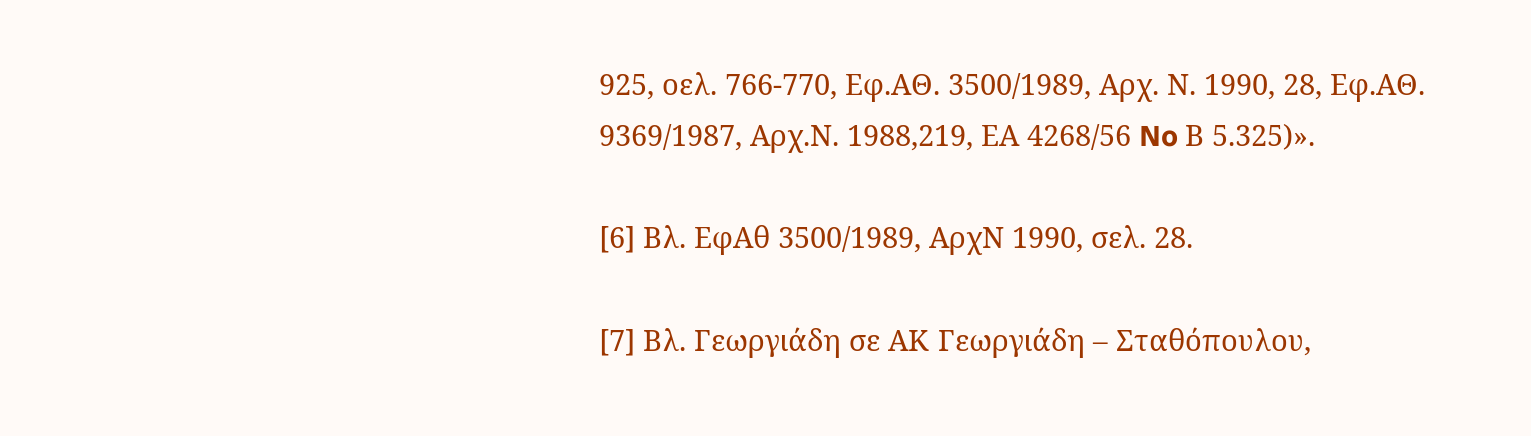925, οελ. 766-770, Εφ.ΑΘ. 3500/1989, Αρχ. Ν. 1990, 28, Εφ.ΑΘ. 9369/1987, Αρχ.Ν. 1988,219, ΕΑ 4268/56 No Β 5.325)».

[6] Βλ. ΕφΑθ 3500/1989, ΑρχΝ 1990, σελ. 28.

[7] Βλ. Γεωργιάδη σε ΑΚ Γεωργιάδη – Σταθόπουλου,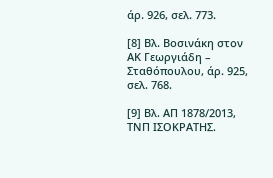άρ. 926, σελ. 773.

[8] Βλ. Βοσινάκη στον ΑΚ Γεωργιάδη – Σταθόπουλου, άρ. 925, σελ. 768.

[9] Βλ. ΑΠ 1878/2013, ΤΝΠ ΙΣΟΚΡΑΤΗΣ.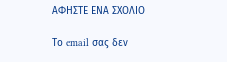ΑΦΗΣΤΕ ΕΝΑ ΣΧΟΛΙΟ

Το email σας δεν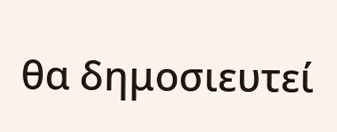θα δημοσιευτεί